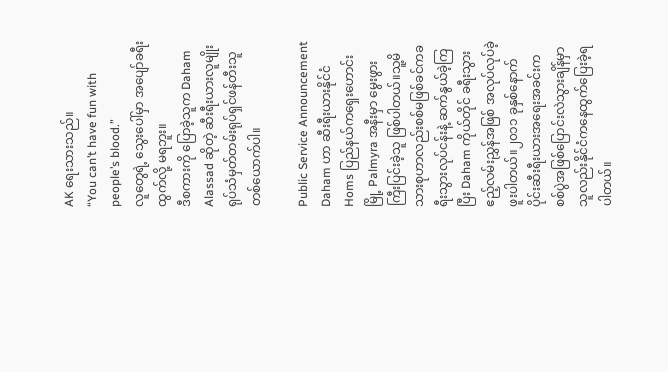AK ရေးသားသည်။
“You can’t have fun with people’s blood.”
လူတွေရဲ့ သွေးပေါ်မှာ အပျော်ခရီးထွက်လို့ မရဘူး။
ဒီစကားကို ပြောခဲ့သူက Daham Alassad ဆိုတဲ့ ဆီးရီးယားလူမျိုး ရုပ်သံမှတ်တမ်းရုပ်ရှင်ဖန်တီးသူ တစ်ယောက်ပါ။

Public Service Announcement
Daham ဟာ ဆီးရီးယားနိုင်ငံ Homs ပြည်နယ်ကရှေးဟောင်းမြို့ Palmyra အနီးမှာ မွေးဖွားကြီးပြင်းခဲ့သူ ဖြစ်ပါတယ်။သူ့မိသားစုဟာလည်းစစ်မဖြစ်ခင်ကခရီးသွားလုပ်ငန်းနဲ့ ဆက်နွယ်ခဲ့ကြပြီး Daham ကိုယ်တိုင် ခရီးသွားဧည့်လမ်းညွှန်အဖြစ် အလုပ်လုပ်ခဲ့ဖူးပါတယ်။၂၀၁၁ ခုနှစ်နောက်ပိုင်းဆီးရီးယားအရေးအခင်းကစစ်ပွဲအဖြစ်ပြောင်းလဲသွားချိန်မှာသူလည်းနိုင်ငံကနေထွက်ပြေးခဲ့ရပါတယ်။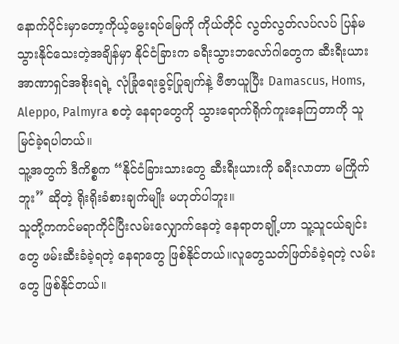နောက်ပိုင်းမှာတော့ကိုယ့်မွေးရပ်မြေကို ကိုယ်တိုင် လွတ်လွတ်လပ်လပ် ပြန်မသွားနိုင်သေးတဲ့အချိန်မှာ နိုင်ငံခြားက ခရီးသွားဘလော်ဂါတွေက ဆီးရီးယား အာဏာရှင်အစိုးရရဲ့ လုံခြုံရေးခွင့်ပြုချက်နဲ့ ဗီဇာယူပြီး Damascus, Homs, Aleppo, Palmyra စတဲ့ နေရာတွေကို သွားရောက်ရိုက်ကူးနေကြတာကို သူမြင်ခဲ့ရပါတယ်။
သူ့အတွက် ဒီကိစ္စက “နိုင်ငံခြားသားတွေ ဆီးရီးယားကို ခရီးလာတာ မကြိုက်ဘူး” ဆိုတဲ့ ရိုးရိုးခံစားချက်မျိုး မဟုတ်ပါဘူး။
သူတို့ကကင်မရာကိုင်ပြီးလမ်းလျှောက်နေတဲ့ နေရာတချို့ဟာ သူ့သူငယ်ချင်းတွေ ဖမ်းဆီးခံခဲ့ရတဲ့ နေရာတွေ ဖြစ်နိုင်တယ်။လူတွေသတ်ဖြတ်ခံခဲ့ရတဲ့ လမ်းတွေ ဖြစ်နိုင်တယ်။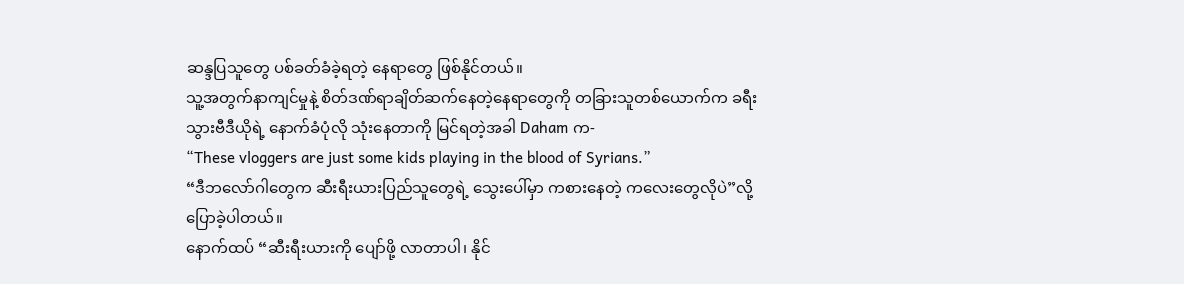ဆန္ဒပြသူတွေ ပစ်ခတ်ခံခဲ့ရတဲ့ နေရာတွေ ဖြစ်နိုင်တယ်။
သူ့အတွက်နာကျင်မှုနဲ့ စိတ်ဒဏ်ရာချိတ်ဆက်နေတဲ့နေရာတွေကို တခြားသူတစ်ယောက်က ခရီးသွားဗီဒီယိုရဲ့ နောက်ခံပုံလို သုံးနေတာကို မြင်ရတဲ့အခါ Daham က-
“These vloggers are just some kids playing in the blood of Syrians.”
“ဒီဘလော်ဂါတွေက ဆီးရီးယားပြည်သူတွေရဲ့ သွေးပေါ်မှာ ကစားနေတဲ့ ကလေးတွေလိုပဲ”လို့ ပြောခဲ့ပါတယ်။
နောက်ထပ် “ဆီးရီးယားကို ပျော်ဖို့ လာတာပါ၊ နိုင်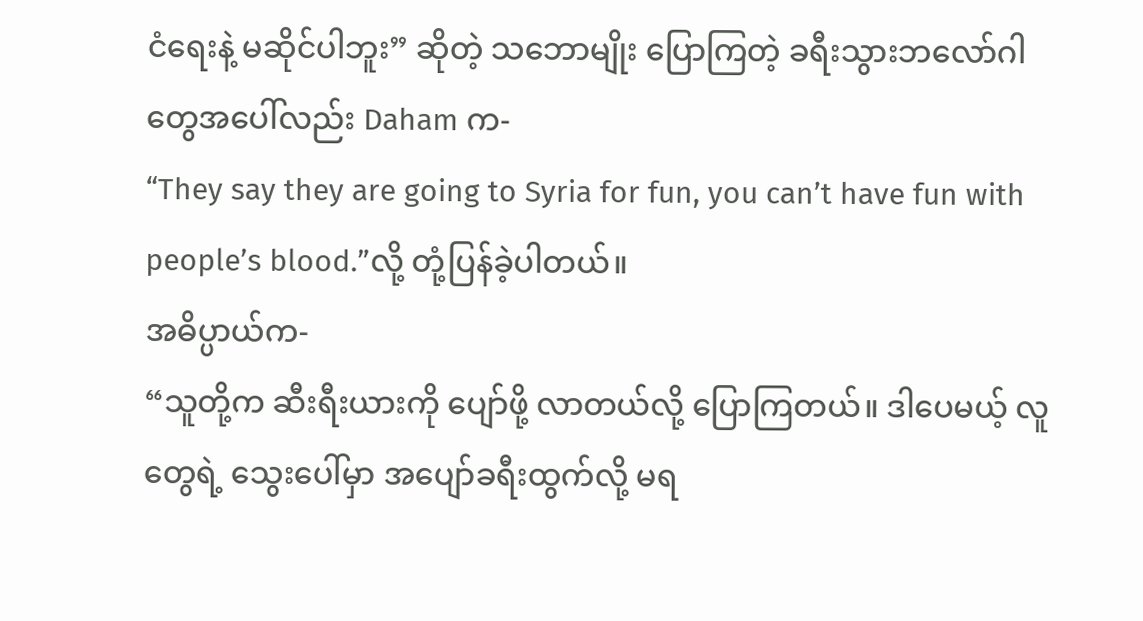ငံရေးနဲ့ မဆိုင်ပါဘူး” ဆိုတဲ့ သဘောမျိုး ပြောကြတဲ့ ခရီးသွားဘလော်ဂါတွေအပေါ်လည်း Daham က-
“They say they are going to Syria for fun, you can’t have fun with people’s blood.”လို့ တုံ့ပြန်ခဲ့ပါတယ်။
အဓိပ္ပာယ်က-
“သူတို့က ဆီးရီးယားကို ပျော်ဖို့ လာတယ်လို့ ပြောကြတယ်။ ဒါပေမယ့် လူတွေရဲ့ သွေးပေါ်မှာ အပျော်ခရီးထွက်လို့ မရ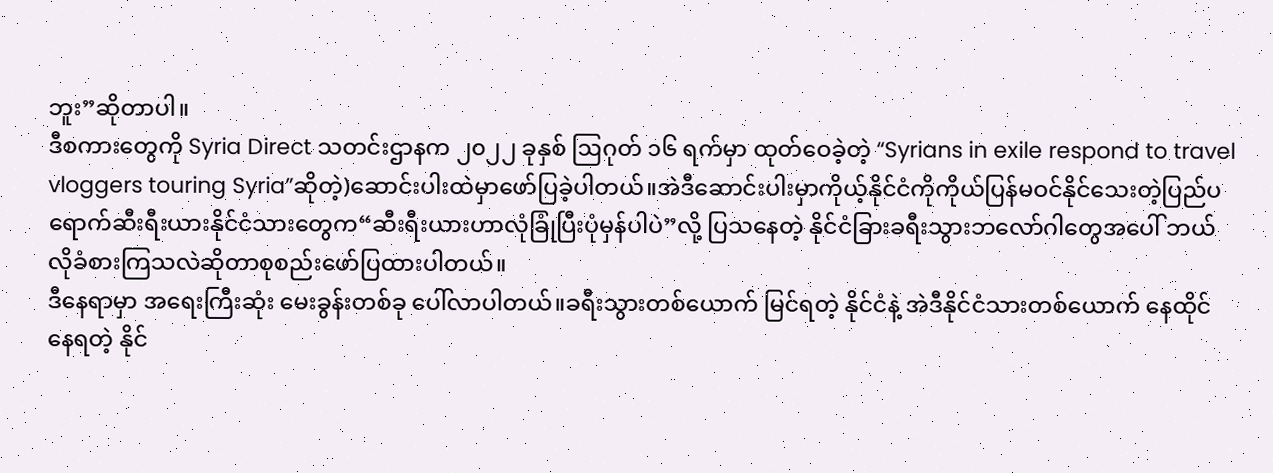ဘူး”ဆိုတာပါ။
ဒီစကားတွေကို Syria Direct သတင်းဌာနက ၂၀၂၂ ခုနှစ် ဩဂုတ် ၁၆ ရက်မှာ ထုတ်ဝေခဲ့တဲ့ “Syrians in exile respond to travel vloggers touring Syria”ဆိုတဲ့)ဆောင်းပါးထဲမှာဖော်ပြခဲ့ပါတယ်။အဲဒီဆောင်းပါးမှာကိုယ့်နိုင်ငံကိုကိုယ်ပြန်မဝင်နိုင်သေးတဲ့ပြည်ပရောက်ဆီးရီးယားနိုင်ငံသားတွေက“ဆီးရီးယားဟာလုံခြုံပြီးပုံမှန်ပါပဲ”လို့ ပြသနေတဲ့ နိုင်ငံခြားခရီးသွားဘလော်ဂါတွေအပေါ် ဘယ်လိုခံစားကြသလဲဆိုတာစုစည်းဖော်ပြထားပါတယ်။
ဒီနေရာမှာ အရေးကြီးဆုံး မေးခွန်းတစ်ခု ပေါ်လာပါတယ်။ခရီးသွားတစ်ယောက် မြင်ရတဲ့ နိုင်ငံနဲ့ အဲဒီနိုင်ငံသားတစ်ယောက် နေထိုင်နေရတဲ့ နိုင်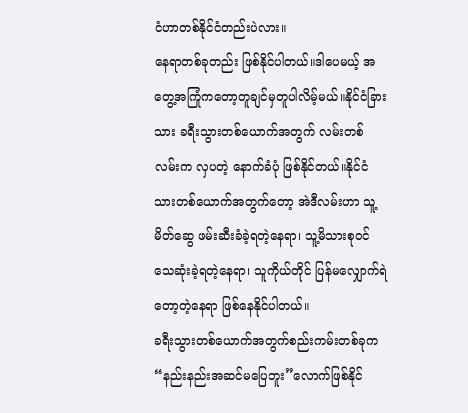ငံဟာတစ်နိုင်ငံတည်းပဲလား။
နေရာတစ်ခုတည်း ဖြစ်နိုင်ပါတယ်။ဒါပေမယ့် အတွေ့အကြုံကတော့တူချင်မှတူပါလိမ့်မယ်။နိုင်ငံခြားသား ခရီးသွားတစ်ယောက်အတွက် လမ်းတစ်လမ်းက လှပတဲ့ နောက်ခံပုံ ဖြစ်နိုင်တယ်။နိုင်ငံသားတစ်ယောက်အတွက်တော့ အဲဒီလမ်းဟာ သူ့မိတ်ဆွေ ဖမ်းဆီးခံခဲ့ရတဲ့နေရာ၊ သူ့မိသားစုဝင် သေဆုံးခဲ့ရတဲ့နေရာ၊ သူကိုယ်တိုင် ပြန်မလျှောက်ရဲတော့တဲ့နေရာ ဖြစ်နေနိုင်ပါတယ်။
ခရီးသွားတစ်ယောက်အတွက်စည်းကမ်းတစ်ခုက“နည်းနည်းအဆင်မပြေဘူး”လောက်ဖြစ်နိုင်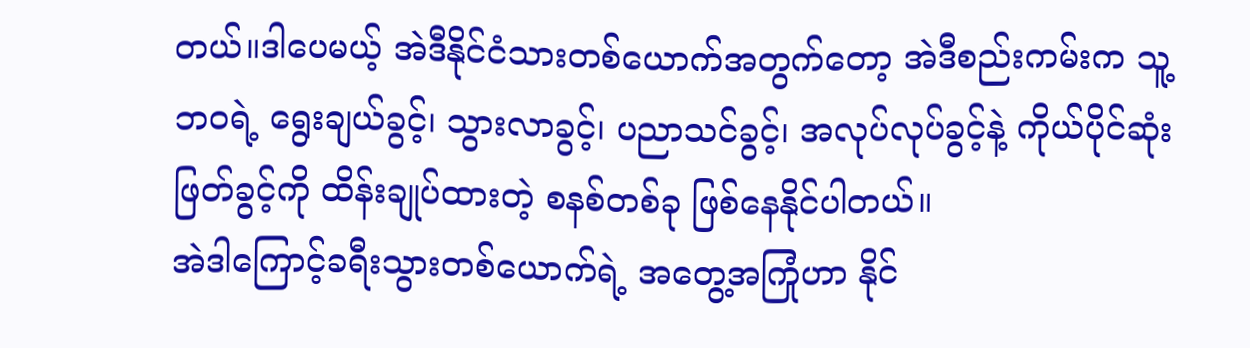တယ်။ဒါပေမယ့် အဲဒီနိုင်ငံသားတစ်ယောက်အတွက်တော့ အဲဒီစည်းကမ်းက သူ့ဘဝရဲ့ ရွေးချယ်ခွင့်၊ သွားလာခွင့်၊ ပညာသင်ခွင့်၊ အလုပ်လုပ်ခွင့်နဲ့ ကိုယ်ပိုင်ဆုံးဖြတ်ခွင့်ကို ထိန်းချုပ်ထားတဲ့ စနစ်တစ်ခု ဖြစ်နေနိုင်ပါတယ်။
အဲဒါကြောင့်ခရီးသွားတစ်ယောက်ရဲ့ အတွေ့အကြုံဟာ နိုင်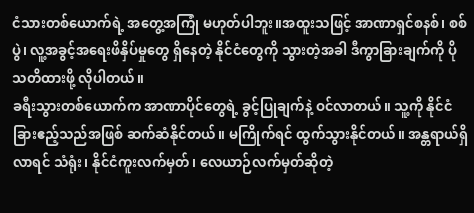ငံသားတစ်ယောက်ရဲ့ အတွေ့အကြုံ မဟုတ်ပါဘူး။အထူးသဖြင့် အာဏာရှင်စနစ်၊ စစ်ပွဲ၊ လူ့အခွင့်အရေးဖိနှိပ်မှုတွေ ရှိနေတဲ့ နိုင်ငံတွေကို သွားတဲ့အခါ ဒီကွာခြားချက်ကို ပိုသတိထားဖို့ လိုပါတယ်။
ခရီးသွားတစ်ယောက်က အာဏာပိုင်တွေရဲ့ ခွင့်ပြုချက်နဲ့ ဝင်လာတယ်။ သူ့ကို နိုင်ငံခြားဧည့်သည်အဖြစ် ဆက်ဆံနိုင်တယ်။ မကြိုက်ရင် ထွက်သွားနိုင်တယ်။ အန္တရာယ်ရှိလာရင် သံရုံး၊ နိုင်ငံကူးလက်မှတ်၊ လေယာဉ်လက်မှတ်ဆိုတဲ့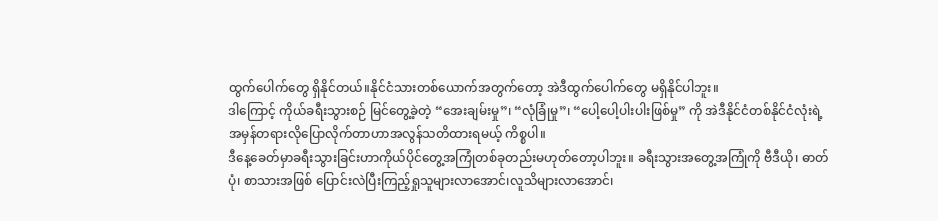ထွက်ပေါက်တွေ ရှိနိုင်တယ်။နိုင်ငံသားတစ်ယောက်အတွက်တော့ အဲဒီထွက်ပေါက်တွေ မရှိနိုင်ပါဘူး။
ဒါကြောင့် ကိုယ်ခရီးသွားစဉ် မြင်တွေ့ခဲ့တဲ့ “အေးချမ်းမှု”၊ “လုံခြုံမှု”၊ “ပေါ့ပေါ့ပါးပါးဖြစ်မှု” ကို အဲဒီနိုင်ငံတစ်နိုင်ငံလုံးရဲ့အမှန်တရားလိုပြောလိုက်တာဟာအလွန်သတိထားရမယ့် ကိစ္စပါ။
ဒီနေ့ခေတ်မှာခရီးသွားခြင်းဟာကိုယ်ပိုင်တွေ့အကြုံတစ်ခုတည်းမဟုတ်တော့ပါဘူး။ ခရီးသွားအတွေ့အကြုံကို ဗီဒီယို၊ ဓာတ်ပုံ၊ စာသားအဖြစ် ပြောင်းလဲပြီးကြည့်ရှုသူများလာအောင်၊လူသိများလာအောင်၊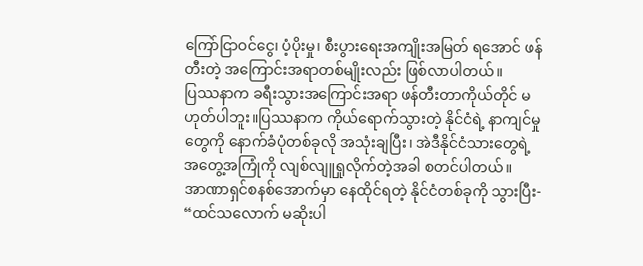ကြော်ငြာဝင်ငွေ၊ ပံ့ပိုးမှု၊ စီးပွားရေးအကျိုးအမြတ် ရအောင် ဖန်တီးတဲ့ အကြောင်းအရာတစ်မျိုးလည်း ဖြစ်လာပါတယ်။
ပြဿနာက ခရီးသွားအကြောင်းအရာ ဖန်တီးတာကိုယ်တိုင် မဟုတ်ပါဘူး။ပြဿနာက ကိုယ်ရောက်သွားတဲ့ နိုင်ငံရဲ့ နာကျင်မှုတွေကို နောက်ခံပုံတစ်ခုလို အသုံးချပြီး၊ အဲဒီနိုင်ငံသားတွေရဲ့ အတွေ့အကြုံကို လျစ်လျူရှုလိုက်တဲ့အခါ စတင်ပါတယ်။
အာဏာရှင်စနစ်အောက်မှာ နေထိုင်ရတဲ့ နိုင်ငံတစ်ခုကို သွားပြီး-
“ထင်သလောက် မဆိုးပါ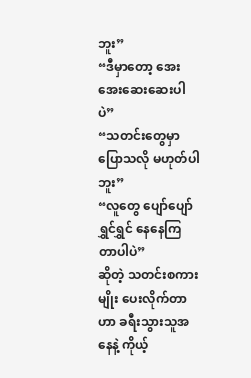ဘူး”
“ဒီမှာတော့ အေးအေးဆေးဆေးပါပဲ”
“သတင်းတွေမှာ ပြောသလို မဟုတ်ပါဘူး”
“လူတွေ ပျော်ပျော်ရွှင်ရွှင် နေနေကြတာပါပဲ”
ဆိုတဲ့ သတင်းစကားမျိုး ပေးလိုက်တာဟာ ခရီးသွားသူအနေနဲ့ ကိုယ့်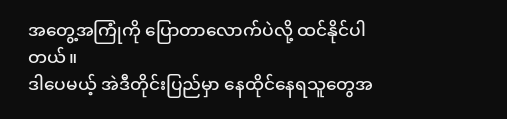အတွေ့အကြုံကို ပြောတာလောက်ပဲလို့ ထင်နိုင်ပါတယ်။
ဒါပေမယ့် အဲဒီတိုင်းပြည်မှာ နေထိုင်နေရသူတွေအ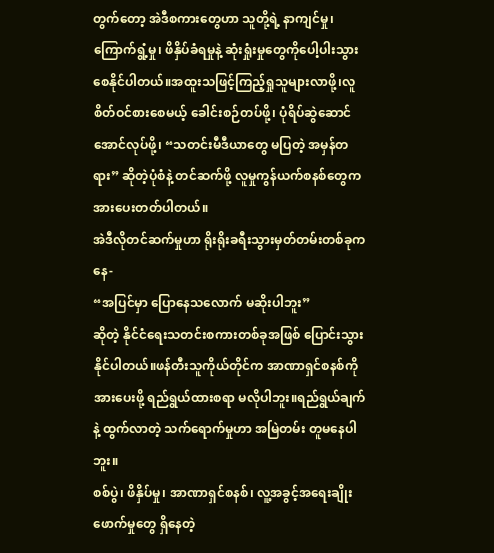တွက်တော့ အဲဒီစကားတွေဟာ သူတို့ရဲ့ နာကျင်မှု၊ ကြောက်ရွံ့မှု၊ ဖိနှိပ်ခံရမှုနဲ့ ဆုံးရှုံးမှုတွေကိုပေါ့ပါးသွားစေနိုင်ပါတယ်။အထူးသဖြင့်ကြည့်ရှုသူများလာဖို့၊လူစိတ်ဝင်စားစေမယ့် ခေါင်းစဉ်တပ်ဖို့၊ ပုံရိပ်ဆွဲဆောင်အောင်လုပ်ဖို့၊ “သတင်းမီဒီယာတွေ မပြတဲ့ အမှန်တရား” ဆိုတဲ့ပုံစံနဲ့ တင်ဆက်ဖို့ လူမှုကွန်ယက်စနစ်တွေက အားပေးတတ်ပါတယ်။
အဲဒီလိုတင်ဆက်မှုဟာ ရိုးရိုးခရီးသွားမှတ်တမ်းတစ်ခုကနေ-
“အပြင်မှာ ပြောနေသလောက် မဆိုးပါဘူး”
ဆိုတဲ့ နိုင်ငံရေးသတင်းစကားတစ်ခုအဖြစ် ပြောင်းသွားနိုင်ပါတယ်။ဖန်တီးသူကိုယ်တိုင်က အာဏာရှင်စနစ်ကို အားပေးဖို့ ရည်ရွယ်ထားစရာ မလိုပါဘူး။ရည်ရွယ်ချက်နဲ့ ထွက်လာတဲ့ သက်ရောက်မှုဟာ အမြဲတမ်း တူမနေပါဘူး။
စစ်ပွဲ၊ ဖိနှိပ်မှု၊ အာဏာရှင်စနစ်၊ လူ့အခွင့်အရေးချိုးဖောက်မှုတွေ ရှိနေတဲ့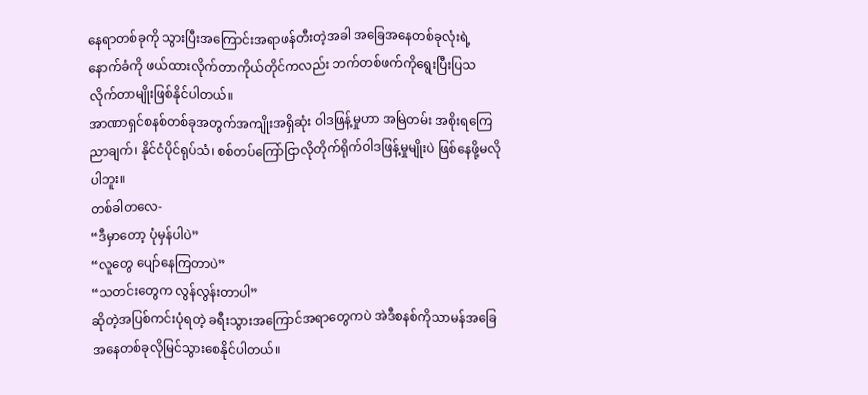နေရာတစ်ခုကို သွားပြီးအကြောင်းအရာဖန်တီးတဲ့အခါ အခြေအနေတစ်ခုလုံးရဲ့ နောက်ခံကို ဖယ်ထားလိုက်တာကိုယ်တိုင်ကလည်း ဘက်တစ်ဖက်ကိုရွေးပြီးပြသလိုက်တာမျိုးဖြစ်နိုင်ပါတယ်။
အာဏာရှင်စနစ်တစ်ခုအတွက်အကျိုးအရှိဆုံး ဝါဒဖြန့်မှုဟာ အမြဲတမ်း အစိုးရကြေညာချက်၊ နိုင်ငံပိုင်ရုပ်သံ၊ စစ်တပ်ကြော်ငြာလိုတိုက်ရိုက်ဝါဒဖြန့်မှုမျိုးပဲ ဖြစ်နေဖို့မလိုပါဘူး။
တစ်ခါတလေ-
“ဒီမှာတော့ ပုံမှန်ပါပဲ”
“လူတွေ ပျော်နေကြတာပဲ”
“သတင်းတွေက လွန်လွန်းတာပါ”
ဆိုတဲ့အပြစ်ကင်းပုံရတဲ့ ခရီးသွားအကြောင်အရာတွေကပဲ အဲဒီစနစ်ကိုသာမန်အခြေအနေတစ်ခုလိုမြင်သွားစေနိုင်ပါတယ်။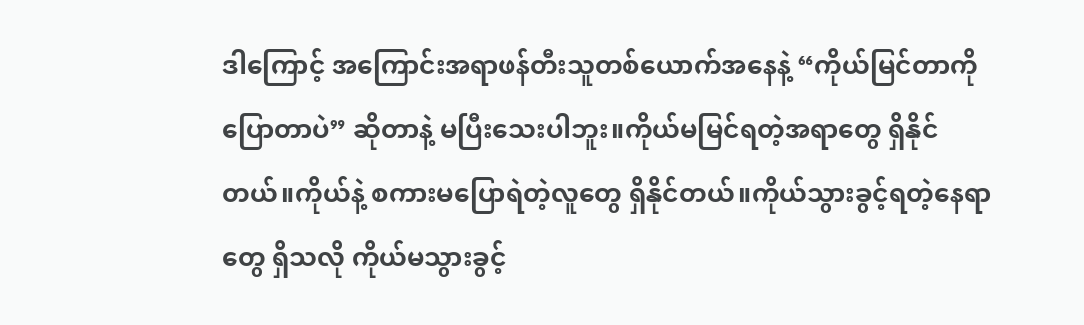ဒါကြောင့် အကြောင်းအရာဖန်တီးသူတစ်ယောက်အနေနဲ့ “ကိုယ်မြင်တာကို ပြောတာပဲ” ဆိုတာနဲ့ မပြီးသေးပါဘူး။ကိုယ်မမြင်ရတဲ့အရာတွေ ရှိနိုင်တယ်။ကိုယ်နဲ့ စကားမပြောရဲတဲ့လူတွေ ရှိနိုင်တယ်။ကိုယ်သွားခွင့်ရတဲ့နေရာတွေ ရှိသလို ကိုယ်မသွားခွင့်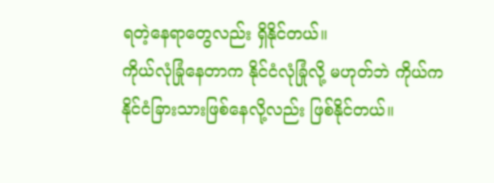ရတဲ့နေရာတွေလည်း ရှိနိုင်တယ်။
ကိုယ်လုံခြုံနေတာက နိုင်ငံလုံခြုံလို့ မဟုတ်ဘဲ ကိုယ်က နိုင်ငံခြားသားဖြစ်နေလို့လည်း ဖြစ်နိုင်တယ်။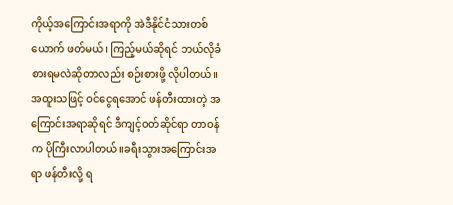ကိုယ့်အကြောင်းအရာကို အဲဒီနိုင်ငံသားတစ်ယောက် ဖတ်မယ်၊ ကြည့်မယ်ဆိုရင် ဘယ်လိုခံစားရမလဲဆိုတာလည်း စဉ်းစားဖို့ လိုပါတယ်။
အထူးသဖြင့် ဝင်ငွေရအောင် ဖန်တီးထားတဲ့ အကြောင်းအရာဆိုရင် ဒီကျင့်ဝတ်ဆိုင်ရာ တာဝန်က ပိုကြီးလာပါတယ်။ခရီးသွားအကြောင်းအရာ ဖန်တီးလို့ ရ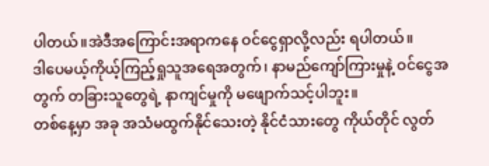ပါတယ်။အဲဒီအကြောင်းအရာကနေ ဝင်ငွေရှာလို့လည်း ရပါတယ်။
ဒါပေမယ့်ကိုယ့်ကြည့်ရှုသူအရေအတွက်၊ နာမည်ကျော်ကြားမှုနဲ့ ဝင်ငွေအတွက် တခြားသူတွေရဲ့ နာကျင်မှုကို မဖျောက်သင့်ပါဘူး။
တစ်နေ့မှာ အခု အသံမထွက်နိုင်သေးတဲ့ နိုင်ငံသားတွေ ကိုယ်တိုင် လွတ်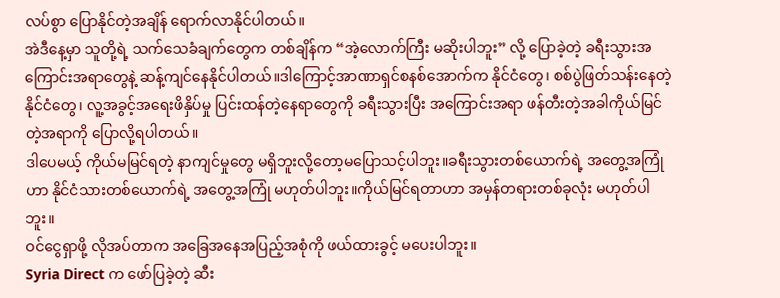လပ်စွာ ပြောနိုင်တဲ့အချိန် ရောက်လာနိုင်ပါတယ်။
အဲဒီနေ့မှာ သူတို့ရဲ့ သက်သေခံချက်တွေက တစ်ချိန်က “အဲ့လောက်ကြီး မဆိုးပါဘူး” လို့ ပြောခဲ့တဲ့ ခရီးသွားအကြောင်းအရာတွေနဲ့ ဆန့်ကျင်နေနိုင်ပါတယ်။ဒါကြောင့်အာဏာရှင်စနစ်အောက်က နိုင်ငံတွေ၊ စစ်ပွဲဖြတ်သန်းနေတဲ့ နိုင်ငံတွေ၊ လူ့အခွင့်အရေးဖိနှိပ်မှု ပြင်းထန်တဲ့နေရာတွေကို ခရီးသွားပြီး အကြောင်းအရာ ဖန်တီးတဲ့အခါကိုယ်မြင်တဲ့အရာကို ပြောလို့ရပါတယ်။
ဒါပေမယ့် ကိုယ်မမြင်ရတဲ့ နာကျင်မှုတွေ မရှိဘူးလို့တော့မပြောသင့်ပါဘူး။ခရီးသွားတစ်ယောက်ရဲ့ အတွေ့အကြုံဟာ နိုင်ငံသားတစ်ယောက်ရဲ့ အတွေ့အကြုံ မဟုတ်ပါဘူး။ကိုယ်မြင်ရတာဟာ အမှန်တရားတစ်ခုလုံး မဟုတ်ပါဘူး။
ဝင်ငွေရှာဖို့ လိုအပ်တာက အခြေအနေအပြည့်အစုံကို ဖယ်ထားခွင့် မပေးပါဘူး။
Syria Direct က ဖော်ပြခဲ့တဲ့ ဆီး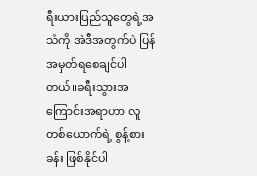ရီးယားပြည်သူတွေရဲ့အသံကို အဲဒီအတွက်ပဲ ပြန်အမှတ်ရစေချင်ပါတယ်။ခရီးသွားအကြောင်းအရာဟာ လူတစ်ယောက်ရဲ့ စွန့်စားခန်း ဖြစ်နိုင်ပါ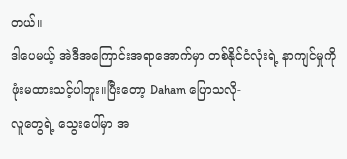တယ်။
ဒါပေမယ့် အဲဒီအကြောင်းအရာအောက်မှာ တစ်နိုင်ငံလုံးရဲ့ နာကျင်မှုကို ဖုံးမထားသင့်ပါဘူး။ပြီးတော့ Daham ပြောသလို-
လူတွေရဲ့ သွေးပေါ်မှာ အ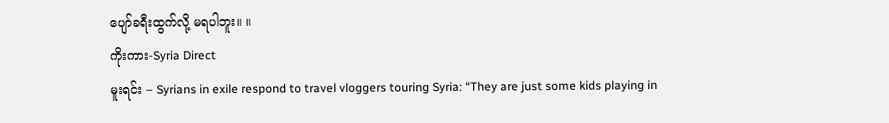ပျော်ခရီးထွက်လို့ မရပါဘူး။ ။
ကိုးကား-Syria Direct
မူးရင်း – Syrians in exile respond to travel vloggers touring Syria: “They are just some kids playing in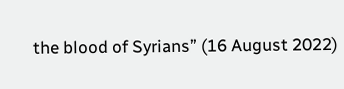the blood of Syrians” (16 August 2022)